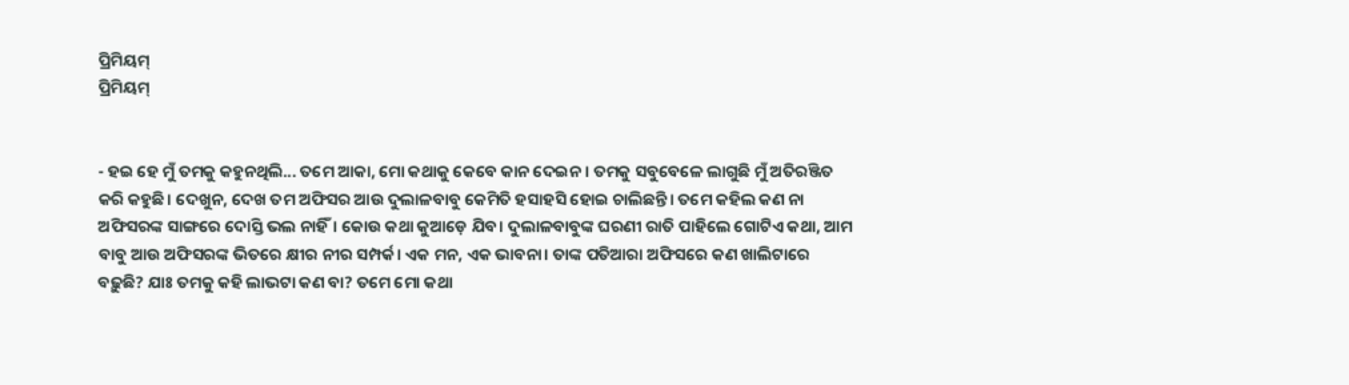ପ୍ରିମିୟମ୍
ପ୍ରିମିୟମ୍


- ହଇ ହେ ମୁଁ ତମକୁ କହୁନଥିଲି... ତମେ ଆକା, ମୋ କଥାକୁ କେବେ କାନ ଦେଇନ। ତମକୁ ସବୁବେଳେ ଲାଗୁଛି ମୁଁ ଅତିରଞ୍ଜିତ କରି କହୁଛି। ଦେଖୁନ, ଦେଖ ତମ ଅଫିସର ଆଉ ଦୁଲାଳବାବୁ କେମିତି ହସାହସି ହୋଇ ଚାଲିଛନ୍ତି। ତମେ କହିଲ କଣ ନା ଅଫିସରଙ୍କ ସାଙ୍ଗରେ ଦୋସ୍ତି ଭଲ ନାହିଁ। କୋଉ କଥା କୁଆଡ଼େ ଯିବ। ଦୁଲାଳବାବୁଙ୍କ ଘରଣୀ ରାତି ପାହିଲେ ଗୋଟିଏ କଥା, ଆମ ବାବୁ ଆଉ ଅଫିସରଙ୍କ ଭିତରେ କ୍ଷୀର ନୀର ସମ୍ପର୍କ। ଏକ ମନ, ଏକ ଭାବନା। ତାଙ୍କ ପତିଆରା ଅଫିସରେ କଣ ଖାଲିଟାରେ ବଢ଼ୁଛି? ଯାଃ ତମକୁ କହି ଲାଭଟା କଣ ବା? ତମେ ମୋ କଥା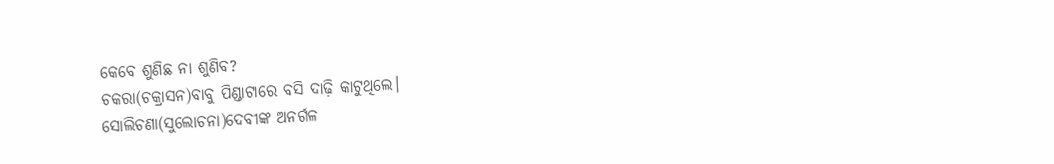କେବେ ଶୁଣିଛ ନା ଶୁଣିବ?
ଚକରା(ଚକ୍ରାସନ)ବାବୁ ପିଣ୍ଡାଟାରେ ବସି ଦାଢ଼ି କାଟୁଥିଲେ। ସୋଲିଚଣା(ସୁଲୋଚନା)ଦେବୀଙ୍କ ଅନର୍ଗଳ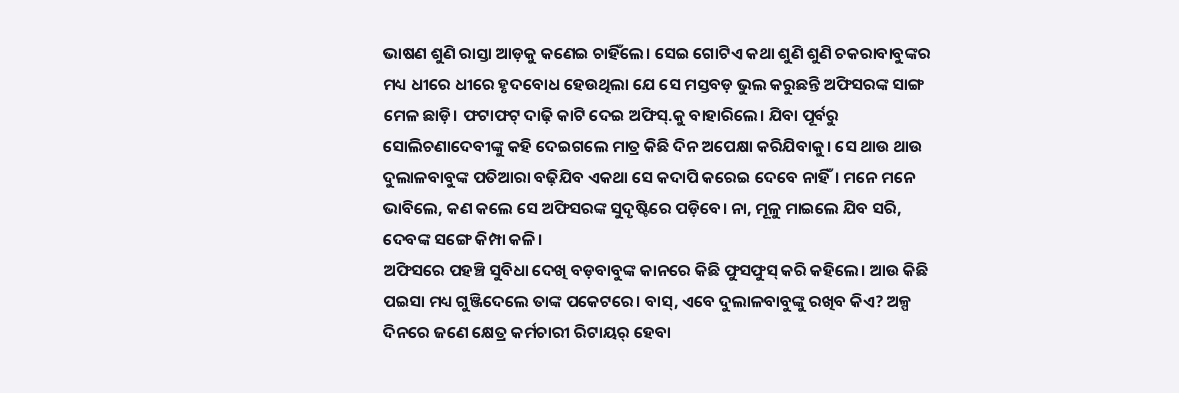ଭାଷଣ ଶୁଣି ରାସ୍ତା ଆଡ଼କୁ କଣେଇ ଚାହିଁଲେ। ସେଇ ଗୋଟିଏ କଥା ଶୁଣି ଶୁଣି ଚକରାବାବୁଙ୍କର ମଧ୍ୟ ଧୀରେ ଧୀରେ ହୃଦବୋଧ ହେଉଥିଲା ଯେ ସେ ମସ୍ତବଡ଼ ଭୁଲ କରୁଛନ୍ତି ଅଫିସରଙ୍କ ସାଙ୍ଗ ମେଳ ଛାଡ଼ି। ଫଟାଫଟ୍ ଦାଢ଼ି କାଟି ଦେଇ ଅଫିସ୍.କୁ ବାହାରିଲେ। ଯିବା ପୂର୍ବରୁ ସୋଲିଚଣାଦେବୀଙ୍କୁ କହି ଦେଇଗଲେ ମାତ୍ର କିଛି ଦିନ ଅପେକ୍ଷା କରିଯିବାକୁ। ସେ ଥାଉ ଥାଉ ଦୁଲାଳବାବୁଙ୍କ ପତିଆରା ବଢ଼ିଯିବ ଏକଥା ସେ କଦାପି କରେଇ ଦେବେ ନାହିଁ। ମନେ ମନେ ଭାବିଲେ, କଣ କଲେ ସେ ଅଫିସରଙ୍କ ସୁଦୃଷ୍ଟିରେ ପଡ଼ିବେ। ନା, ମୂଳୁ ମାଇଲେ ଯିବ ସରି, ଦେବଙ୍କ ସଙ୍ଗେ କିମ୍ପା କଳି।
ଅଫିସରେ ପହଞ୍ଚି ସୁବିଧା ଦେଖି ବଡ଼ବାବୁଙ୍କ କାନରେ କିଛି ଫୁସଫୁସ୍ କରି କହିଲେ। ଆଉ କିଛି ପଇସା ମଧ୍ୟ ଗୁଞ୍ଜିଦେଲେ ତାଙ୍କ ପକେଟରେ। ବାସ୍, ଏବେ ଦୁଲାଳବାବୁଙ୍କୁ ରଖିବ କିଏ? ଅଳ୍ପ ଦିନରେ ଜଣେ କ୍ଷେତ୍ର କର୍ମଚାରୀ ରିଟାୟର୍ ହେବା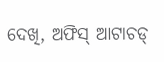ଦେଖି, ଅଫିସ୍ ଆଟାଚଡ୍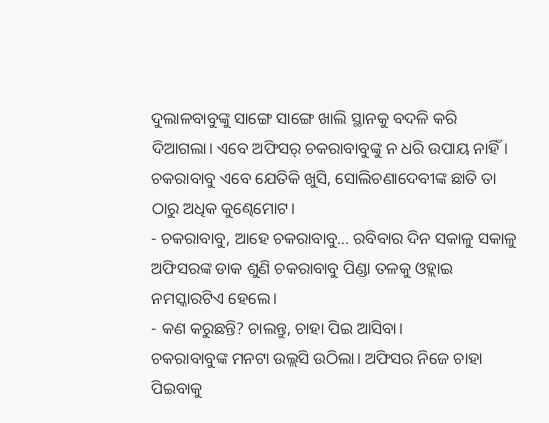ଦୁଲାଳବାବୁଙ୍କୁ ସାଙ୍ଗେ ସାଙ୍ଗେ ଖାଲି ସ୍ଥାନକୁ ବଦଳି କରି ଦିଆଗଲା। ଏବେ ଅଫିସର୍ ଚକରାବାବୁଙ୍କୁ ନ ଧରି ଉପାୟ ନାହିଁ। ଚକରାବାବୁ ଏବେ ଯେତିକି ଖୁସି, ସୋଲିଚଣାଦେବୀଙ୍କ ଛାତି ତା ଠାରୁ ଅଧିକ କୁଣ୍ଢେମୋଟ।
- ଚକରାବାବୁ, ଆହେ ଚକରାବାବୁ... ରବିବାର ଦିନ ସକାଳୁ ସକାଳୁ ଅଫିସରଙ୍କ ଡାକ ଶୁଣି ଚକରାବାବୁ ପିଣ୍ଡା ତଳକୁ ଓହ୍ଲାଇ ନମସ୍କାରଟିଏ ହେଲେ।
- କଣ କରୁଛନ୍ତି? ଚାଲନ୍ତୁ, ଚାହା ପିଇ ଆସିବା।
ଚକରାବାବୁଙ୍କ ମନଟା ଉଲ୍ଲସି ଉଠିଲା। ଅଫିସର ନିଜେ ଚାହା ପିଇବାକୁ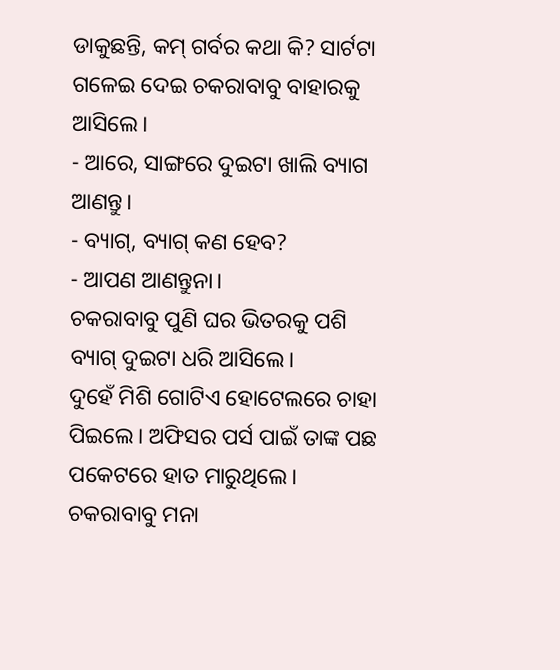ଡାକୁଛନ୍ତି, କମ୍ ଗର୍ବର କଥା କି? ସାର୍ଟଟା ଗଳେଇ ଦେଇ ଚକରାବାବୁ ବାହାରକୁ ଆସିଲେ।
- ଆରେ, ସାଙ୍ଗରେ ଦୁଇଟା ଖାଲି ବ୍ୟାଗ ଆଣନ୍ତୁ।
- ବ୍ୟାଗ୍, ବ୍ୟାଗ୍ କଣ ହେବ?
- ଆପଣ ଆଣନ୍ତୁନା।
ଚକରାବାବୁ ପୁଣି ଘର ଭିତରକୁ ପଶି ବ୍ୟାଗ୍ ଦୁଇଟା ଧରି ଆସିଲେ।
ଦୁହେଁ ମିଶି ଗୋଟିଏ ହୋଟେଲରେ ଚାହା ପିଇଲେ। ଅଫିସର ପର୍ସ ପାଇଁ ତାଙ୍କ ପଛ ପକେଟରେ ହାତ ମାରୁଥିଲେ। ଚକରାବାବୁ ମନା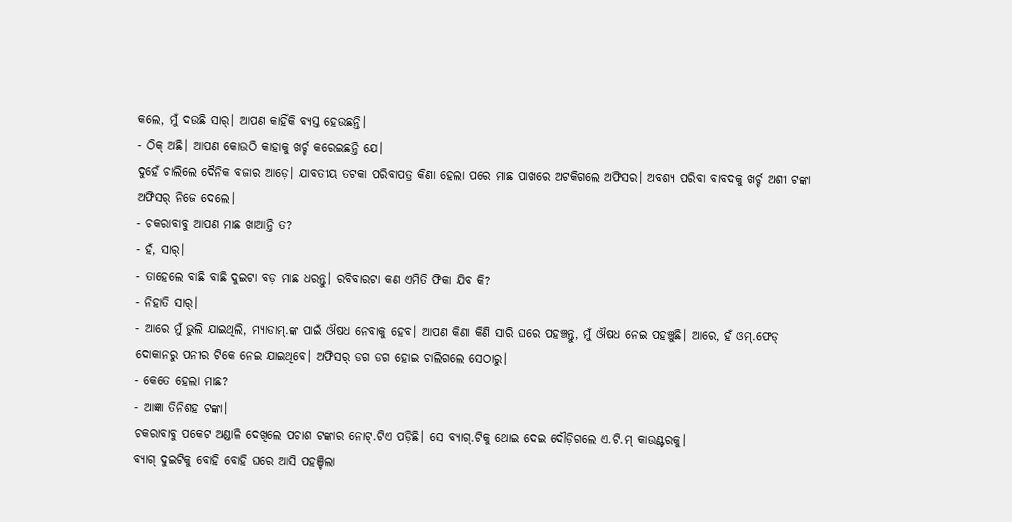କଲେ, ମୁଁ ଦଉଛି ସାର୍। ଆପଣ କାହିଁକି ବ୍ୟସ୍ତ ହେଉଛନ୍ତି।
- ଠିକ୍ ଅଛି। ଆପଣ କୋଉଠି କାହାକୁ ଖର୍ଚ୍ଚ କରେଇଛନ୍ତି ଯେ।
ଦୁହେଁ ଚାଲିଲେ ଦୈନିକ ବଜାର ଆଡ଼େ। ଯାବତୀୟ ତଟକା ପରିବାପତ୍ର କିଣା ହେଲା ପରେ ମାଛ ପାଖରେ ଅଟକିଗଲେ ଅଫିସର। ଅବଶ୍ୟ ପରିବା ବାବଦକୁ ଖର୍ଚ୍ଚ ଅଶୀ ଟଙ୍କା ଅଫିସର୍ ନିଜେ ଦେଲେ।
- ଚକରାବାବୁ ଆପଣ ମାଛ ଖାଆନ୍ତି ତ?
- ହଁ, ସାର୍।
- ତାହେଲେ ବାଛି ବାଛି ଦୁଇଟା ବଡ଼ ମାଛ ଧରନ୍ତୁ। ରବିବାରଟା କଣ ଏମିତି ଫିକା ଯିବ କି?
- ନିହାତି ସାର୍।
- ଆରେ ମୁଁ ଭୁଲି ଯାଇଥିଲି, ମ୍ୟାଡାମ୍.ଙ୍କ ପାଇଁ ଔଷଧ ନେବାକୁ ହେବ। ଆପଣ କିଣା କିଣି ସାରି ଘରେ ପହଞ୍ଚନ୍ତୁ, ମୁଁ ଔଷଧ ନେଇ ପହଞ୍ଚୁଛି। ଆରେ, ହଁ ଓମ୍.ଫେଡ୍ ଦୋକାନରୁ ପନୀର ଟିକେ ନେଇ ଯାଇଥିବେ। ଅଫିସର୍ ଡଗ ଡଗ ହୋଇ ଚାଲିଗଲେ ସେଠାରୁ।
- କେତେ ହେଲା ମାଛ?
- ଆଜ୍ଞା ତିନିଶହ ଟଙ୍କା।
ଚକରାବାବୁ ପକେଟ ଅଣ୍ଡାଳି ଦେଖିଲେ ପଚାଶ ଟଙ୍କାର ନୋଟ୍.ଟିଏ ପଡ଼ିଛି। ସେ ବ୍ୟାଗ୍.ଟିକୁ ଥୋଇ ଦେଇ ଦୌଡ଼ିଗଲେ ଏ.ଟି.ମ୍ କାଉଣ୍ଟରକୁ।
ବ୍ୟାଗ୍ ଦୁଇଟିକୁ ବୋହି ବୋହି ଘରେ ଆସି ପହଞ୍ଚିଲା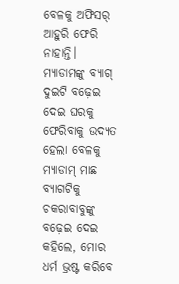ବେଳକୁ ଅଫିସର୍ ଆହୁରି ଫେରି ନାହାନ୍ତି। ମ୍ୟାଡାମଙ୍କୁ ବ୍ୟାଗ୍ ଦୁଇଟି ବଢ଼େଇ ଦେଇ ଘରକୁ ଫେରିବାକୁ ଉଦ୍ୟତ ହେଲା ବେଳକୁ ମ୍ୟାଡାମ୍ ମାଛ ବ୍ୟାଗଟିକୁ ଚକରାବାବୁଙ୍କୁ ବଢ଼େଇ ଦେଇ କହିଲେ, ମୋର ଧର୍ମ ଭ୍ରଷ୍ଟ କରିବେ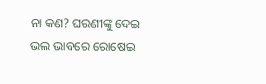ନା କଣ? ଘରଣୀଙ୍କୁ ଦେଇ ଭଲ ଭାବରେ ରୋଷେଇ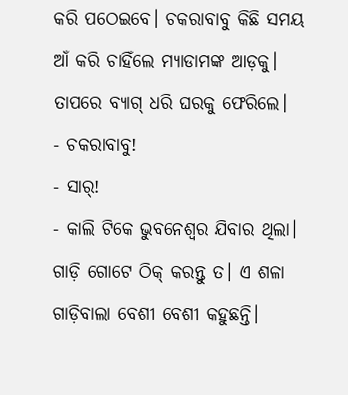କରି ପଠେଇବେ। ଚକରାବାବୁ କିଛି ସମୟ ଆଁ କରି ଚାହିଁଲେ ମ୍ୟାଡାମଙ୍କ ଆଡ଼କୁ। ତାପରେ ବ୍ୟାଗ୍ ଧରି ଘରକୁ ଫେରିଲେ।
- ଚକରାବାବୁ!
- ସାର୍!
- କାଲି ଟିକେ ଭୁବନେଶ୍ୱର ଯିବାର ଥିଲା। ଗାଡ଼ି ଗୋଟେ ଠିକ୍ କରନ୍ତୁ ତ। ଏ ଶଳା ଗାଡ଼ିବାଲା ବେଶୀ ବେଶୀ କହୁଛନ୍ତି।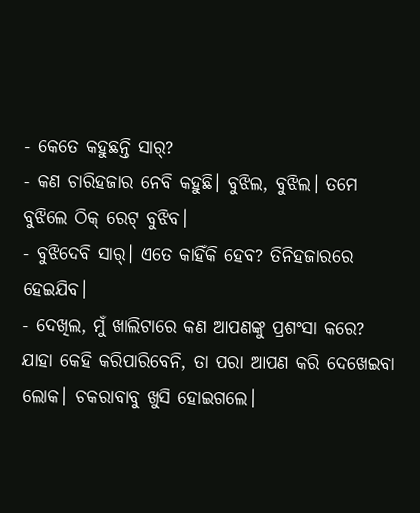- କେତେ କହୁଛନ୍ତି ସାର୍?
- କଣ ଚାରିହଜାର ନେବି କହୁଛି। ବୁଝିଲ, ବୁଝିଲ। ତମେ ବୁଝିଲେ ଠିକ୍ ରେଟ୍ ବୁଝିବ।
- ବୁଝିଦେବି ସାର୍। ଏତେ କାହିଁକି ହେବ? ତିନିହଜାରରେ ହେଇଯିବ।
- ଦେଖିଲ, ମୁଁ ଖାଲିଟାରେ କଣ ଆପଣଙ୍କୁ ପ୍ରଶଂସା କରେ? ଯାହା କେହି କରିପାରିବେନି, ତା ପରା ଆପଣ କରି ଦେଖେଇବା ଲୋକ। ଚକରାବାବୁ ଖୁସି ହୋଇଗଲେ।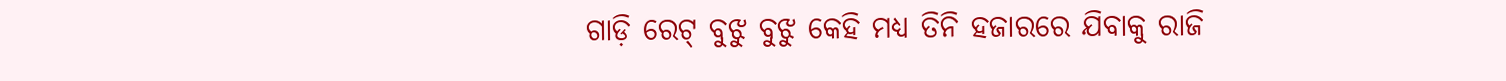ଗାଡ଼ି ରେଟ୍ ବୁଝୁ ବୁଝୁ କେହି ମଧ୍ୟ ତିନି ହଜାରରେ ଯିବାକୁ ରାଜି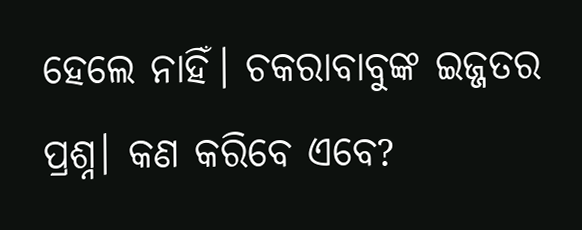ହେଲେ ନାହିଁ। ଚକରାବାବୁଙ୍କ ଇଜ୍ଜତର ପ୍ରଶ୍ନ। କଣ କରିବେ ଏବେ?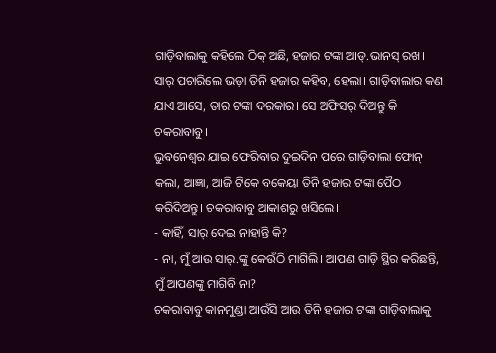ଗାଡ଼ିବାଲାକୁ କହିଲେ ଠିକ୍ ଅଛି, ହଜାର ଟଙ୍କା ଆଡ୍.ଭାନସ୍ ରଖ। ସାର୍ ପଚାରିଲେ ଭଡ଼ା ତିନି ହଜାର କହିବ, ହେଲା। ଗାଡ଼ିବାଲାର କଣ ଯାଏ ଆସେ, ତାର ଟଙ୍କା ଦରକାର। ସେ ଅଫିସର୍ ଦିଅନ୍ତୁ କି ଚକରାବାବୁ।
ଭୁବନେଶ୍ୱର ଯାଇ ଫେରିବାର ଦୁଇଦିନ ପରେ ଗାଡ଼ିବାଲା ଫୋନ୍ କଲା, ଆଜ୍ଞା, ଆଜି ଟିକେ ବକେୟା ତିନି ହଜାର ଟଙ୍କା ପୈଠ କରିଦିଅନ୍ତୁ। ଚକରାବାବୁ ଆକାଶରୁ ଖସିଲେ।
- କାହିଁ, ସାର୍ ଦେଇ ନାହାନ୍ତି କି?
- ନା, ମୁଁ ଆଉ ସାର୍.ଙ୍କୁ କେଉଁଠି ମାଗିଲି। ଆପଣ ଗାଡ଼ି ସ୍ଥିର କରିଛନ୍ତି, ମୁଁ ଆପଣଙ୍କୁ ମାଗିବି ନା?
ଚକରାବାବୁ କାନମୁଣ୍ଡା ଆଉଁସି ଆଉ ତିନି ହଜାର ଟଙ୍କା ଗାଡ଼ିବାଲାକୁ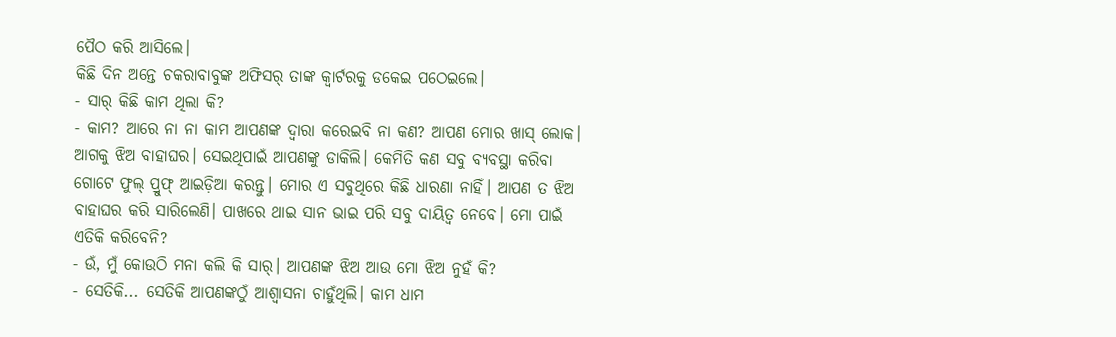ପୈଠ କରି ଆସିଲେ।
କିଛି ଦିନ ଅନ୍ତେ ଚକରାବାବୁଙ୍କ ଅଫିସର୍ ତାଙ୍କ କ୍ୱାର୍ଟରକୁ ଡକେଇ ପଠେଇଲେ।
- ସାର୍ କିଛି କାମ ଥିଲା କି?
- କାମ? ଆରେ ନା ନା କାମ ଆପଣଙ୍କ ଦ୍ୱାରା କରେଇବି ନା କଣ? ଆପଣ ମୋର ଖାସ୍ ଲୋକ। ଆଗକୁ ଝିଅ ବାହାଘର। ସେଇଥିପାଇଁ ଆପଣଙ୍କୁ ଡାକିଲି। କେମିତି କଣ ସବୁ ବ୍ୟବସ୍ଥା କରିବା ଗୋଟେ ଫୁଲ୍ ପ୍ରୁଫ୍ ଆଇଡ଼ିଆ କରନ୍ତୁ। ମୋର ଏ ସବୁଥିରେ କିଛି ଧାରଣା ନାହିଁ। ଆପଣ ତ ଝିଅ ବାହାଘର କରି ସାରିଲେଣି। ପାଖରେ ଥାଇ ସାନ ଭାଇ ପରି ସବୁ ଦାୟିତ୍ୱ ନେବେ। ମୋ ପାଇଁ ଏତିକି କରିବେନି?
- ଉଁ, ମୁଁ କୋଉଠି ମନା କଲି କି ସାର୍। ଆପଣଙ୍କ ଝିଅ ଆଉ ମୋ ଝିଅ ନୁହଁ କି?
- ସେତିକି... ସେତିକି ଆପଣଙ୍କଠୁଁ ଆଶ୍ୱାସନା ଚାହୁଁଥିଲି। କାମ ଧାମ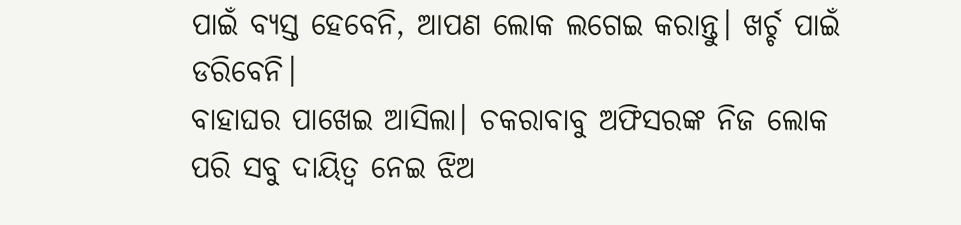ପାଇଁ ବ୍ୟସ୍ତ ହେବେନି, ଆପଣ ଲୋକ ଲଗେଇ କରାନ୍ତୁ। ଖର୍ଚ୍ଚ ପାଇଁ ଡରିବେନି।
ବାହାଘର ପାଖେଇ ଆସିଲା। ଚକରାବାବୁ ଅଫିସରଙ୍କ ନିଜ ଲୋକ ପରି ସବୁ ଦାୟିତ୍ୱ ନେଇ ଝିଅ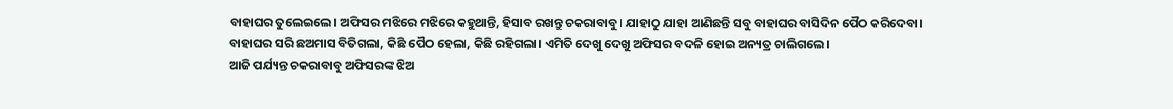ବାହାଘର ତୁଲେଇଲେ। ଅଫିସର ମଝିରେ ମଝିରେ କହୁଥାନ୍ତି, ହିସାବ ରଖନ୍ତୁ ଚକରାବାବୁ। ଯାହାଠୁ ଯାହା ଆଣିଛନ୍ତି ସବୁ ବାହାଘର ବାସିଦିନ ପୈଠ କରିଦେବା।
ବାହାଘର ସରି ଛଅମାସ ବିତିଗଲା, କିଛି ପୈଠ ହେଲା, କିଛି ରହିଗଲା। ଏମିତି ଦେଖୁ ଦେଖୁ ଅଫିସର ବଦଳି ହୋଇ ଅନ୍ୟତ୍ର ଚାଲିଗଲେ।
ଆଜି ପର୍ଯ୍ୟନ୍ତ ଚକରାବାବୁ ଅଫିସରଙ୍କ ଝିଅ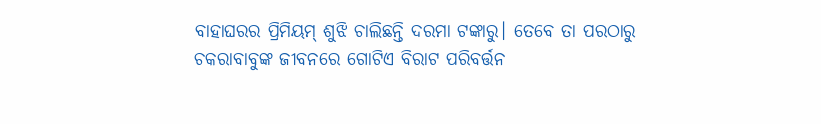ବାହାଘରର ପ୍ରିମିୟମ୍ ଶୁଝି ଚାଲିଛନ୍ତି ଦରମା ଟଙ୍କାରୁ। ତେବେ ତା ପରଠାରୁ ଚକରାବାବୁଙ୍କ ଜୀବନରେ ଗୋଟିଏ ବିରାଟ ପରିବର୍ତ୍ତନ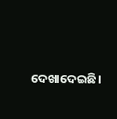ଦେଖାଦେଇଛି।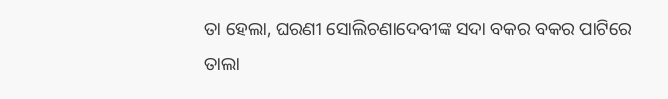ତା ହେଲା, ଘରଣୀ ସୋଲିଚଣାଦେବୀଙ୍କ ସଦା ବକର ବକର ପାଟିରେ ତାଲା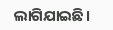ଲାଗିଯାଇଛି।